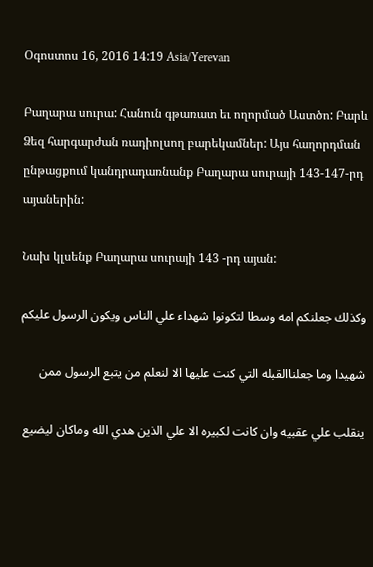Օգոստոս 16, 2016 14:19 Asia/Yerevan

Բաղարա սուրա: Հանուն գթառատ եւ ողորմած Աստծո: Բարև Ձեզ հարգարժան ռադիոլսող բարեկամներ: Այս հաղորդման ընթացքում կանդրադառնանք Բաղարա սուրայի 143-147-րդ այաներին:

Նախ կլսենք Բաղարա սուրայի 143 -րդ այան:

وكذلك جعلنكم امه وسطا لتكونوا شهداء علي الناس ويكون الرسول عليكم

شهيدا وما جعلناالقبله التي كنت عليها الا لنعلم من يتبع الرسول ممن

ينقلب علي عقبيه وان كانت لكبيره الا علي الذين هدي الله وماكان ليضيع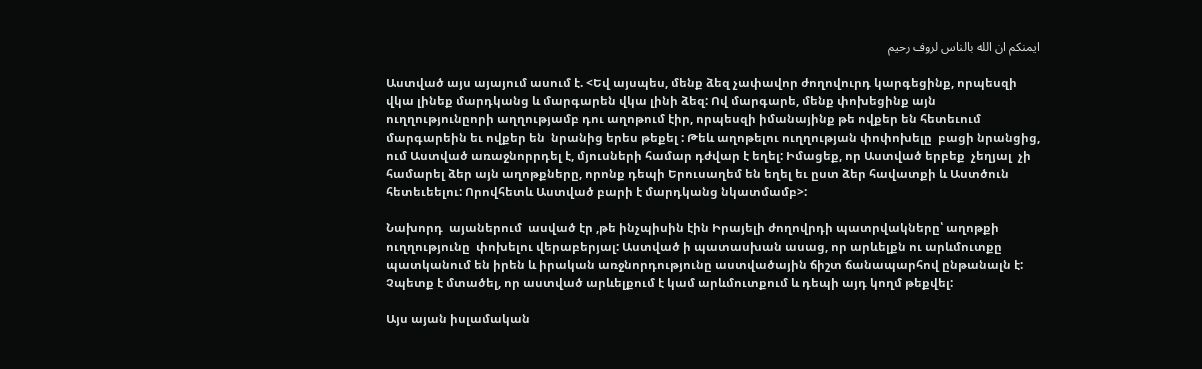ايمنكم ان الله بالناس لروف رحيم

Աստված այս այայում ասում է. <Եվ այսպես, մենք ձեզ չափավոր ժողովուրդ կարգեցինք, որպեսզի վկա լինեք մարդկանց և մարգարեն վկա լինի ձեզ: Ով մարգարե, մենք փոխեցինք այն ուղղությունըորի աղղությամբ դու աղոթում էիր, որպեսզի իմանայինք թե ովքեր են հետեւում մարգարեին եւ ովքեր են  նրանից երես թեքել : Թեև աղոթելու ուղղության փոփոխելը  բացի նրանցից, ում Աստված առաջնորրդել է, մյուսների համար դժվար է եղել: Իմացեք, որ Աստված երբեք  չեղյալ  չի համարել ձեր այն աղոթքները, որոնք դեպի Երուսաղեմ են եղել եւ ըստ ձեր հավատքի և Աստծուն հետեւեելու: Որովհետև Աստված բարի է մարդկանց նկատմամբ>:

Նախորդ  այաներում  ասված էր ,թե ինչպիսին էին Իրայելի ժողովրդի պատրվակները՝ աղոթքի ուղղությունը  փոխելու վերաբերյալ: Աստված ի պատասխան ասաց, որ արևելքն ու արևմուտքը պատկանում են իրեն և իրական առջնորդությունը աստվածային ճիշտ ճանապարհով ընթանալն է: Չպետք է մտածել, որ աստված արևելքում է կամ արևմուտքում և դեպի այդ կողմ թեքվել:

Այս այան իսլամական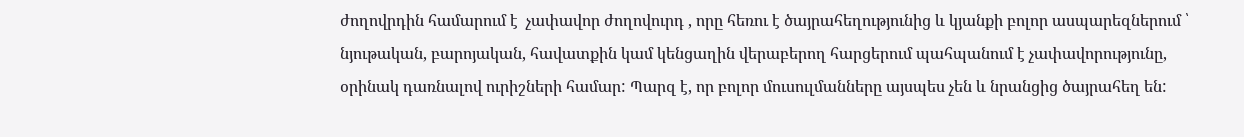ժողովրդին համարում է  չափավոր ժողովուրդ , որը հեռու է ծայրահեղությունից և կյանքի բոլոր ասպարեզներում ՝ նյութական, բարոյական, հավատքին կամ կենցաղին վերաբերող հարցերում պահպանում է չափավորությունը, օրինակ դառնալով ուրիշների համար: Պարզ է, որ բոլոր մուսուլմանները այսպես չեն և նրանցից ծայրահեղ են: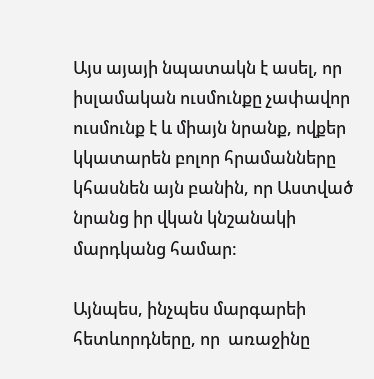Այս այայի նպատակն է ասել, որ իսլամական ուսմունքը չափավոր ուսմունք է և միայն նրանք, ովքեր կկատարեն բոլոր հրամանները կհասնեն այն բանին, որ Աստված նրանց իր վկան կնշանակի մարդկանց համար:

Այնպես, ինչպես մարգարեի հետևորդները, որ  առաջինը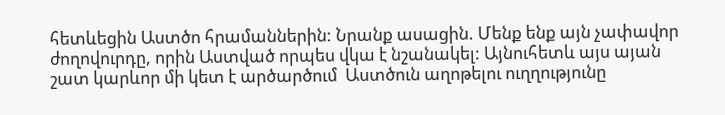հետևեցին Աստծո հրամաններին: Նրանք ասացին. Մենք ենք այն չափավոր ժողովուրդը, որին Աստված որպես վկա է նշանակել: Այնուհետև այս այան շատ կարևոր մի կետ է արծարծում  Աստծուն աղոթելու ուղղությունը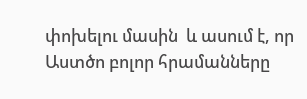փոխելու մասին  և ասում է, որ Աստծո բոլոր հրամանները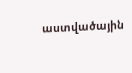աստվածային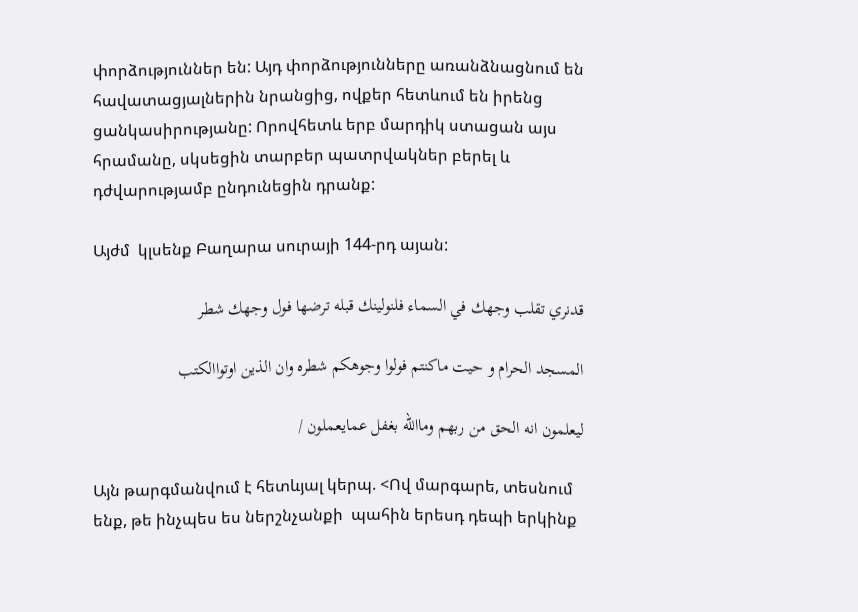փորձություններ են: Այդ փորձությունները առանձնացնում են հավատացյալներին նրանցից, ովքեր հետևում են իրենց ցանկասիրությանը: Որովհետև երբ մարդիկ ստացան այս հրամանը, սկսեցին տարբեր պատրվակներ բերել և դժվարությամբ ընդունեցին դրանք:

Այժմ  կլսենք Բաղարա սուրայի 144-րդ այան:

قدنري تقلب وجهك في السماء فلنولينك قبله ترضها فول وجهك شطر

المسجد الحرام و حيت ماكنتم فولوا وجوهكم شطره وان الذين اوتواالكتب

ليعلمون انه الحق من ربهم وماالله بغفل عمايعملون /

Այն թարգմանվում է հետևյալ կերպ. <Ով մարգարե, տեսնում ենք, թե ինչպես ես ներշնչանքի  պահին երեսդ դեպի երկինք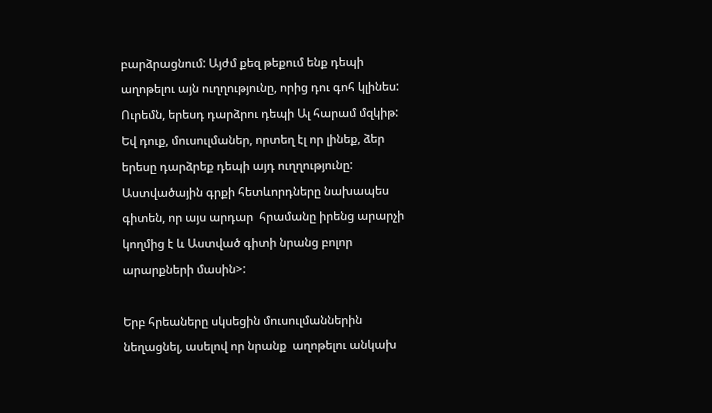բարձրացնում: Այժմ քեզ թեքում ենք դեպի աղոթելու այն ուղղությունը, որից դու գոհ կլինես: Ուրեմն, երեսդ դարձրու դեպի Ալ հարամ մզկիթ: Եվ դուք, մուսուլմաներ, որտեղ էլ որ լինեք, ձեր երեսը դարձրեք դեպի այդ ուղղությունը: Աստվածային գրքի հետևորդները նախապես գիտեն, որ այս արդար  հրամանը իրենց արարչի կողմից է և Աստված գիտի նրանց բոլոր արարքների մասին>:

Երբ հրեաները սկսեցին մուսուլմաններին նեղացնել, ասելով որ նրանք  աղոթելու անկախ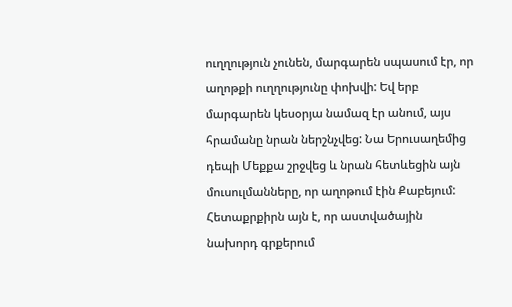ուղղություն չունեն, մարգարեն սպասում էր, որ աղոթքի ուղղությունը փոխվի: Եվ երբ մարգարեն կեսօրյա նամազ էր անում, այս հրամանը նրան ներշնչվեց: Նա Երուսաղեմից դեպի Մեքքա շրջվեց և նրան հետևեցին այն մուսուլմանները, որ աղոթում էին Քաբեյում: Հետաքրքիրն այն է, որ աստվածային նախորդ գրքերում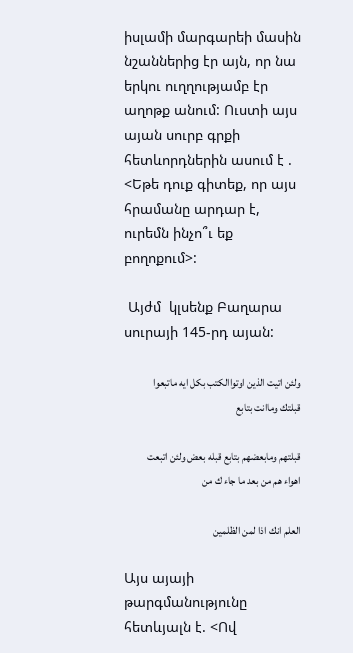իսլամի մարգարեի մասին նշաններից էր այն, որ նա երկու ուղղությամբ էր աղոթք անում: Ուստի այս այան սուրբ գրքի հետևորդներին ասում է . <Եթե դուք գիտեք, որ այս հրամանը արդար է, ուրեմն ինչո՞ւ եք բողոքում>:

 Այժմ  կլսենք Բաղարա սուրայի 145-րդ այան:

ولئن اتيت الذين اوتواالكتب بكل ايه ماتبعوا قبلتك وماانت بتابع

قبلتهم ومابعضهم بتابع قبله بعض ولئن اتبعت اهواء هم من بعد ما جاء ك من

العلم انك اذا لمن الظلمين

Այս այայի թարգմանությունը հետևյալն է. <Ով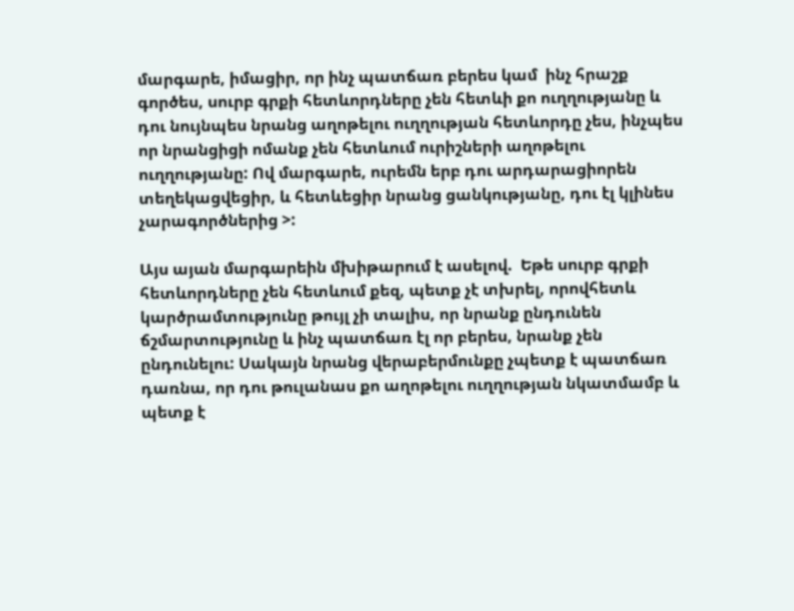մարգարե, իմացիր, որ ինչ պատճառ բերես կամ  ինչ հրաշք գործես, սուրբ գրքի հետևորդները չեն հետևի քո ուղղությանը և դու նույնպես նրանց աղոթելու ուղղության հետևորդը չես, ինչպես որ նրանցիցի ոմանք չեն հետևում ուրիշների աղոթելու ուղղությանը: Ով մարգարե, ուրեմն երբ դու արդարացիորեն տեղեկացվեցիր, և հետևեցիր նրանց ցանկությանը, դու էլ կլինես չարագործներից >:

Այս այան մարգարեին մխիթարում է ասելով.  Եթե սուրբ գրքի հետևորդները չեն հետևում քեզ, պետք չէ տխրել, որովհետև կարծրամտությունը թույլ չի տալիս, որ նրանք ընդունեն ճշմարտությունը և ինչ պատճառ էլ որ բերես, նրանք չեն ընդունելու: Սակայն նրանց վերաբերմունքը չպետք է պատճառ դառնա, որ դու թուլանաս քո աղոթելու ուղղության նկատմամբ և պետք է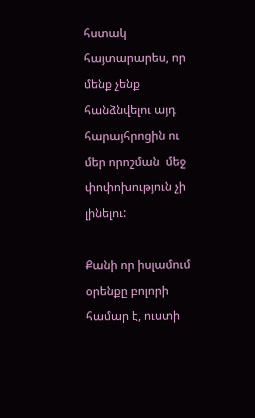հստակ հայտարարես, որ մենք չենք հանձնվելու այդ հարայհրոցին ու մեր որոշման  մեջ փոփոխություն չի լինելու:

Քանի որ իսլամում օրենքը բոլորի համար է, ուստի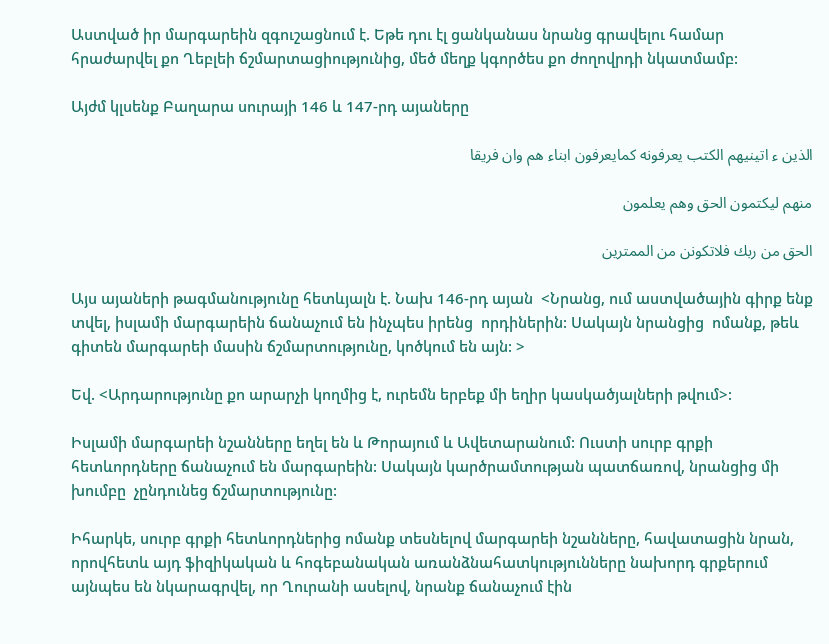Աստված իր մարգարեին զգուշացնում է. Եթե դու էլ ցանկանաս նրանց գրավելու համար հրաժարվել քո Ղեբլեի ճշմարտացիությունից, մեծ մեղք կգործես քո ժողովրդի նկատմամբ:

Այժմ կլսենք Բաղարա սուրայի 146 և 147-րդ այաները

الذين ء اتينيهم الكتب يعرفونه كمايعرفون ابناء هم وان فريقا

منهم ليكتمون الحق وهم يعلمون

الحق من ربك فلاتكونن من الممترين

Այս այաների թագմանությունը հետևյալն է. Նախ 146-րդ այան  <Նրանց, ում աստվածային գիրք ենք տվել, իսլամի մարգարեին ճանաչում են ինչպես իրենց  որդիներին: Սակայն նրանցից  ոմանք, թեև գիտեն մարգարեի մասին ճշմարտությունը, կոծկում են այն: >

Եվ. <Արդարությունը քո արարչի կողմից է, ուրեմն երբեք մի եղիր կասկածյալների թվում>:

Իսլամի մարգարեի նշանները եղել են և Թորայում և Ավետարանում: Ուստի սուրբ գրքի հետևորդները ճանաչում են մարգարեին: Սակայն կարծրամտության պատճառով, նրանցից մի խումբը  չընդունեց ճշմարտությունը:

Իհարկե, սուրբ գրքի հետևորդներից ոմանք տեսնելով մարգարեի նշանները, հավատացին նրան, որովհետև այդ ֆիզիկական և հոգեբանական առանձնահատկությունները նախորդ գրքերում այնպես են նկարագրվել, որ Ղուրանի ասելով, նրանք ճանաչում էին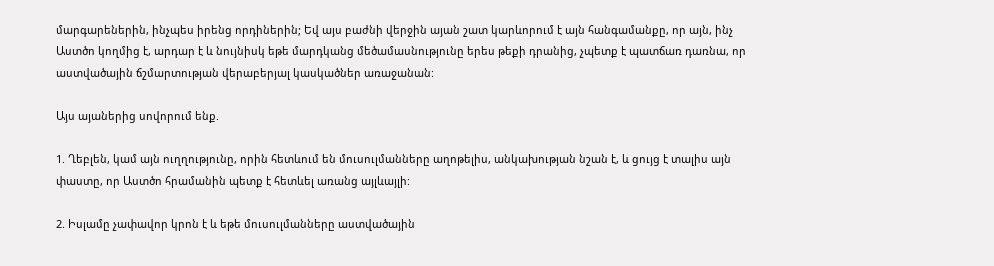մարգարեներին, ինչպես իրենց որդիներին; Եվ այս բաժնի վերջին այան շատ կարևորում է այն հանգամանքը, որ այն, ինչ Աստծո կողմից է, արդար է և նույնիսկ եթե մարդկանց մեծամասնությունը երես թեքի դրանից, չպետք է պատճառ դառնա, որ աստվածային ճշմարտության վերաբերյալ կասկածներ առաջանան:

Այս այաներից սովորում ենք.

1. Ղեբլեն, կամ այն ուղղությունը, որին հետևում են մուսուլմանները աղոթելիս, անկախության նշան է, և ցույց է տալիս այն փաստը, որ Աստծո հրամանին պետք է հետևել առանց այլևայլի:

2. Իսլամը չափավոր կրոն է և եթե մուսուլմանները աստվածային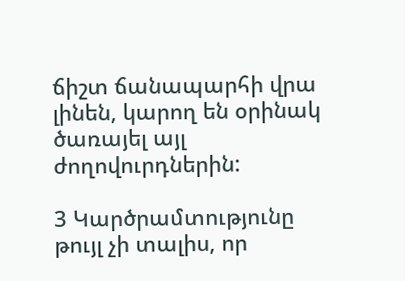ճիշտ ճանապարհի վրա լինեն, կարող են օրինակ ծառայել այլ ժողովուրդներին:

3 Կարծրամտությունը թույլ չի տալիս, որ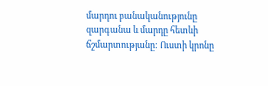մարդու բանականությունը զարգանա և մարդը հետևի ճշմարտությանը: Ուստի կրոնը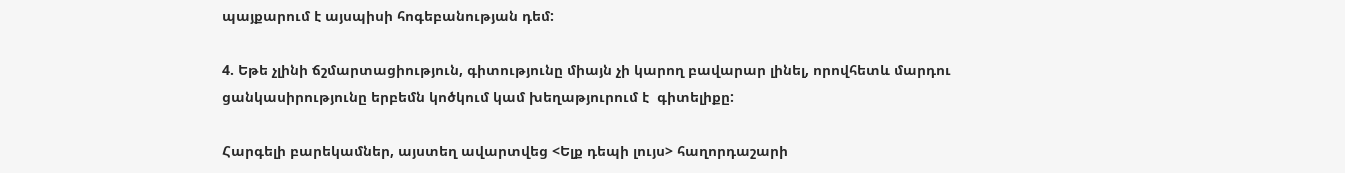պայքարում է այսպիսի հոգեբանության դեմ:

4. Եթե չլինի ճշմարտացիություն, գիտությունը միայն չի կարող բավարար լինել, որովհետև մարդու ցանկասիրությունը երբեմն կոծկում կամ խեղաթյուրում է  գիտելիքը:

Հարգելի բարեկամներ, այստեղ ավարտվեց <Ելք դեպի լույս> հաղորդաշարի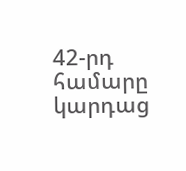42-րդ համարը կարդաց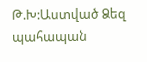Թ.Խ:Աստված Ձեզ պահապան